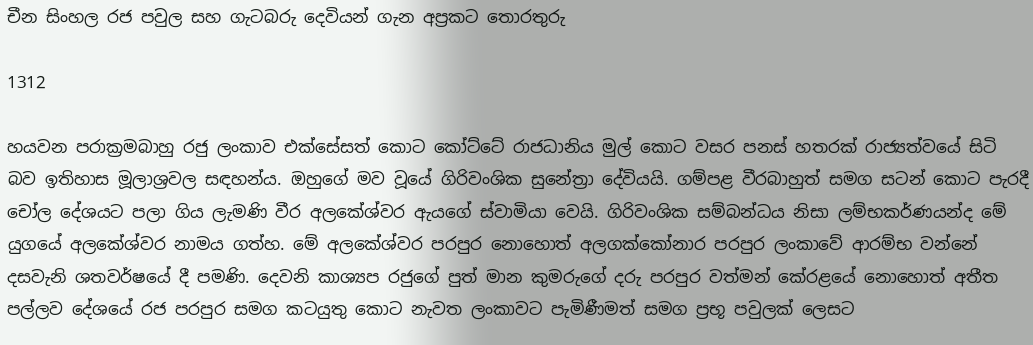චීන සිංහල රජ පවුල සහ ගැටබරු දෙවියන් ගැන අප්‍රකට තොරතුරු

1312

හයවන පරාක්‍රමබාහු රජු ලංකාව එක්සේසත් කොට කෝට්ටේ රාජධානිය මුල් කොට වසර පනස් හතරක් රාජ්‍යත්වයේ සිටි බව ඉතිහාස මූලාශ්‍රවල සඳහන්ය. ඔහුගේ මව වූයේ ගිරිවංශික සුනේත්‍රා දේවියයි. ගම්පළ වීරබාහුත් සමග සටන් කොට පැරදී චෝල දේශයට පලා ගිය ලැමණි වීර අලකේශ්වර ඇයගේ ස්වාමියා වෙයි. ගිරිවංශික සම්බන්ධය නිසා ලම්භකර්ණයන්ද මේ යුගයේ අලකේශ්වර නාමය ගත්හ. මේ අලකේශ්වර පරපුර නොහොත් අලගක්කෝනාර පරපුර ලංකාවේ ආරම්භ වන්නේ දසවැනි ශතවර්ෂයේ දී පමණි. දෙවනි කාශ්‍යප රජුගේ පුත් මාන කුමරුගේ දරු පරපුර වත්මන් කේරළයේ නොහොත් අතීත පල්ලව දේශයේ රජ පරපුර සමග කටයුතු කොට නැවත ලංකාවට පැමිණීමත් සමග ප්‍රභූ පවුලක් ලෙසට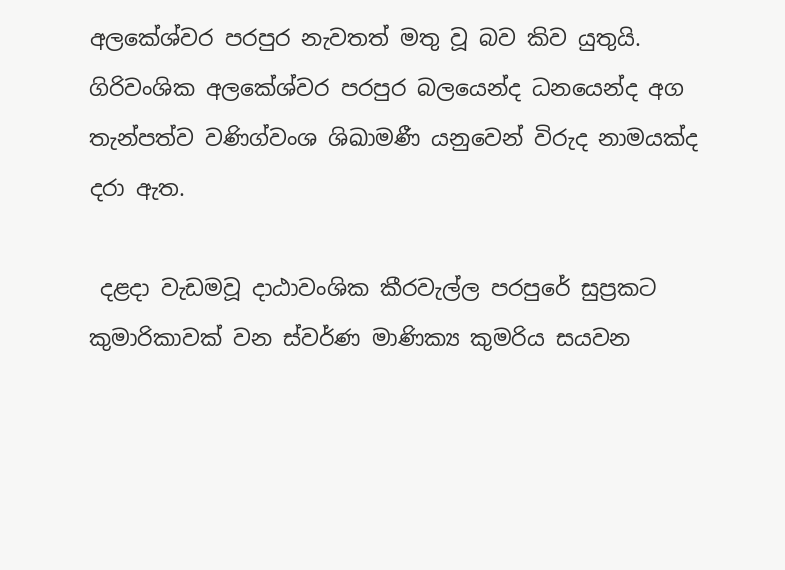අලකේශ්වර පරපුර නැවතත් මතු වූ බව කිව යුතුයි. ගිරිවංශික අලකේශ්වර පරපුර බලයෙන්ද ධනයෙන්ද අග තැන්පත්ව වණිග්වංශ ශිඛාමණී යනුවෙන් විරුද නාමයක්ද දරා ඇත.

 දළදා වැඩමවූ දාඨාවංශික කීරවැල්ල පරපුරේ සුප්‍රකට කුමාරිකාවක් වන ස්වර්ණ මාණික්‍ය කුමරිය සයවන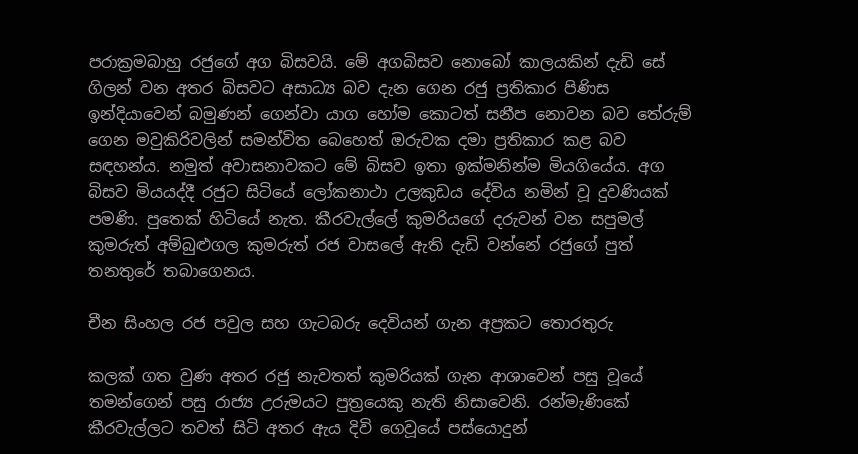පරාක්‍රමබාහු රජුගේ අග බිසවයි. මේ අගබිසව නොබෝ කාලයකින් දැඩි සේ ගිලන් වන අතර බිසවට අසාධ්‍ය බව දැන ගෙන රජු ප්‍රතිකාර පිණිස ඉන්දියාවෙන් බමුණන් ගෙන්වා යාග හෝම කොටත් සනීප නොවන බව තේරුම් ගෙන මවුකිරිවලින් සමන්විත බෙහෙත් ඔරුවක දමා ප්‍රතිකාර කළ බව සඳහන්ය. නමුත් අවාසනාවකට මේ බිසව ඉතා ඉක්මනින්ම මියගියේය. අග බිසව මියයද්දී රජුට සිටියේ ලෝකනාථා උලකුඩය දේවිය නමින් වූ දුවණියක් පමණි. පුතෙක් හිටියේ නැත. කීරවැල්ලේ කුමරියගේ දරුවන් වන සපුමල් කුමරුත් අම්බුළුගල කුමරුත් රජ වාසලේ ඇති දැඩි වන්නේ රජුගේ පුත් තනතුරේ තබාගෙනය.

චීන සිංහල රජ පවුල සහ ගැටබරු දෙවියන් ගැන අප්‍රකට තොරතුරු

කලක් ගත වුණ අතර රජු නැවතත් කුමරියක් ගැන ආශාවෙන් පසු වූයේ තමන්ගෙන් පසු රාජ්‍ය උරුමයට පුත්‍රයෙකු නැති නිසාවෙනි. රන්මැණිකේ කීරවැල්ලට තවත් සිටි අතර ඇය දිවි ගෙවූයේ පස්යොදුන්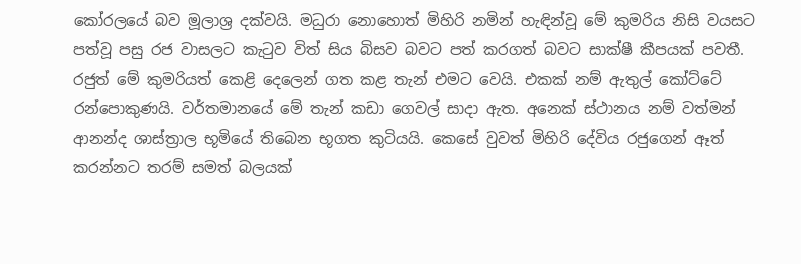කෝරලයේ බව මූලාශ්‍ර දක්වයි. මධුරා නොහොත් මිහිරි නමින් හැඳින්වූ මේ කුමරිය නිසි වයසට පත්වූ පසු රජ වාසලට කැටුව විත් සිය බිසව බවට පත් කරගත් බවට සාක්ෂී කීපයක් පවතී. රජුත් මේ කුමරියත් කෙළි දෙලෙන් ගත කළ තැන් එමට වෙයි. එකක් නම් ඇතුල් කෝට්ටේ රන්පොකුණයි. වර්තමානයේ මේ තැන් කඩා ගෙවල් සාදා ඇත. අනෙක් ස්ථානය නම් වත්මන් ආනන්ද ශාස්ත්‍රාල භූමියේ තිබෙන භූගත කුටියයි. කෙසේ වුවත් මිහිරි දේවිය රජුගෙන් ඈත් කරන්නට තරම් සමත් බලයක්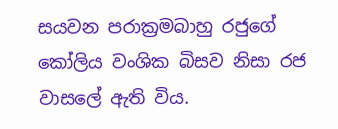සයවන පරාක්‍රමබාහු රජුගේ කෝලිය වංශික බිසව නිසා රජ වාසලේ ඇති විය.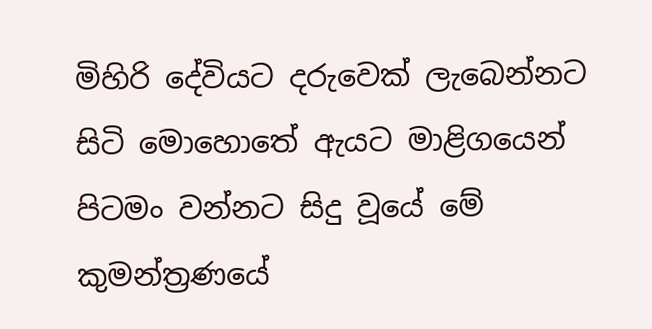මිහිරි දේවියට දරුවෙක් ලැබෙන්නට සිටි මොහොතේ ඇයට මාළිගයෙන් පිටමං වන්නට සිදු වූයේ මේ කුමන්ත්‍රණයේ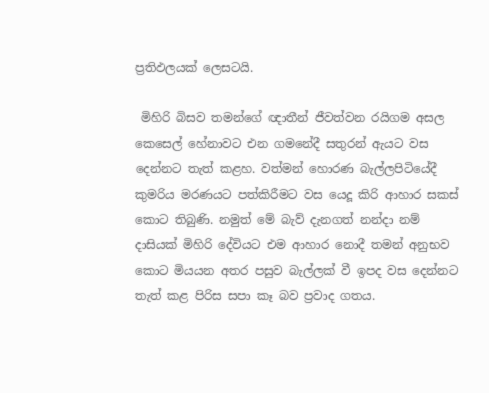ප්‍රතිඵලයක් ලෙසටයි.

 මිහිරි බිසව තමන්ගේ ඥාතීන් ජීවත්වන රයිගම අසල කෙසෙල් හේනාවට එන ගමනේදී සතුරන් ඇයට වස දෙන්නට තැත් කළහ. වත්මන් හොරණ බැල්ලපිටියේදී කුමරිය මරණයට පත්කිරීමට වස යෙදූ කිරි ආහාර සකස් කොට තිබුණි. නමුත් මේ බැව් දැනගත් නන්දා නම් දාසියක් මිහිරි දේවියට එම ආහාර නොදී තමන් අනුභව කොට මියයන අතර පසුව බැල්ලක් වී ඉපද වස දෙන්නට තැත් කළ පිරිස සපා කෑ බව ප්‍රවාද ගතය.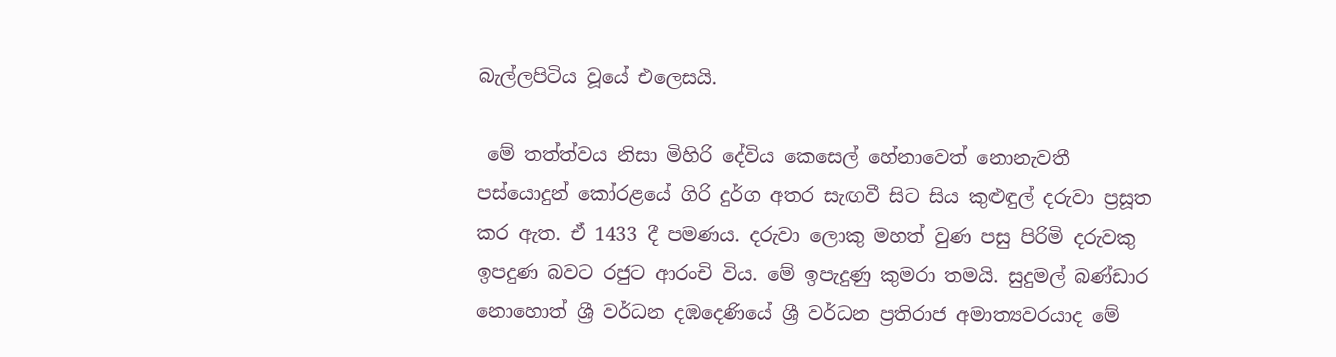බැල්ලපිටිය වූයේ එලෙසයි.

 මේ තත්ත්වය නිසා මිහිරි දේවිය කෙසෙල් හේනාවෙත් නොනැවතී පස්යොදුන් කෝරළයේ ගිරි දුර්ග අතර සැඟවී සිට සිය කුළුඳුල් දරුවා ප්‍රසූත කර ඇත. ඒ 1433 දී පමණය. දරුවා ලොකු මහත් වුණ පසු පිරිමි දරුවකු ඉපදුණ බවට රජුට ආරංචි විය. මේ ඉපැදුණු කුමරා තමයි. සුදුමල් බණ්ඩාර නොහොත් ශ්‍රී වර්ධන දඹදෙණියේ ශ්‍රී වර්ධන ප්‍රතිරාජ අමාත්‍යවරයාද මේ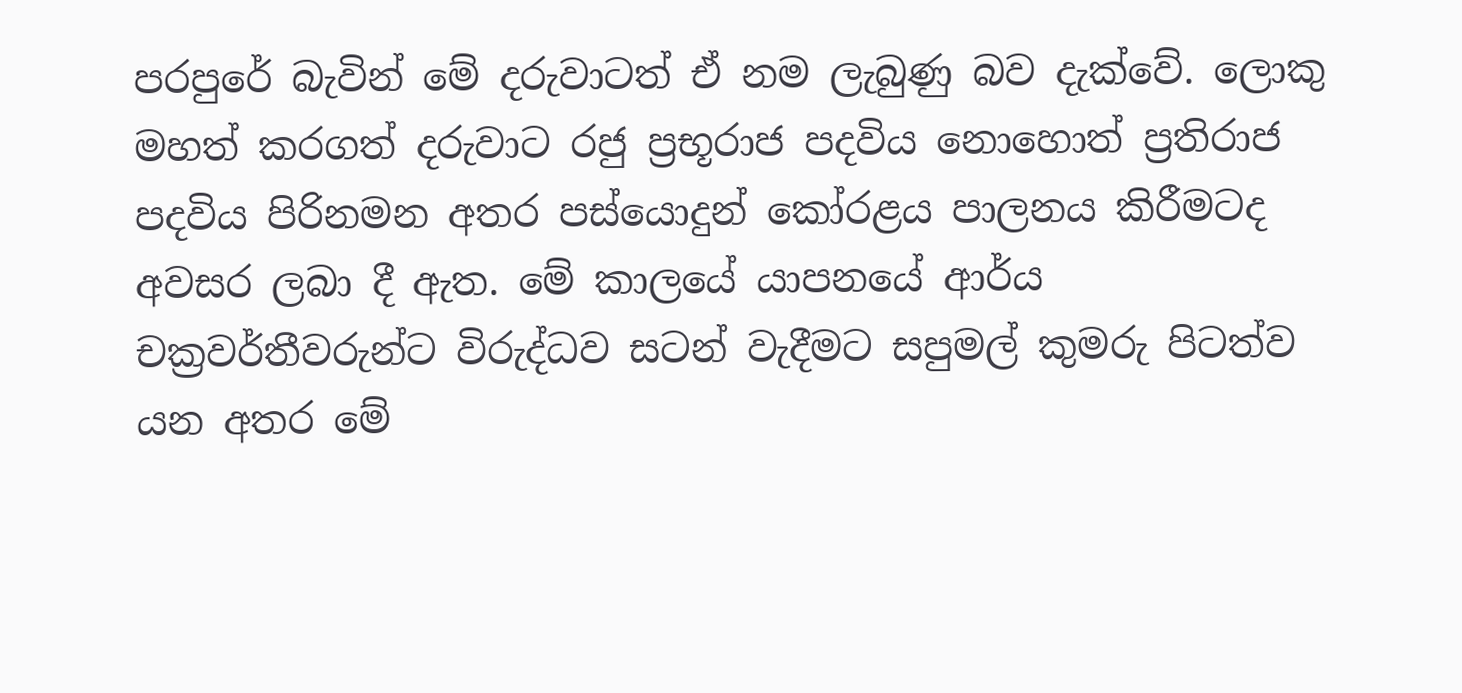පරපුරේ බැවින් මේ දරුවාටත් ඒ නම ලැබුණු බව දැක්වේ. ලොකු මහත් කරගත් දරුවාට රජු ප්‍රභූරාජ පදවිය නොහොත් ප්‍රතිරාජ පදවිය පිරිනමන අතර පස්යොදුන් කෝරළය පාලනය කිරීමටද අවසර ලබා දී ඇත. මේ කාලයේ යාපනයේ ආර්ය චක්‍රවර්තීවරුන්ට විරුද්ධව සටන් වැදීමට සපුමල් කුමරු පිටත්ව යන අතර මේ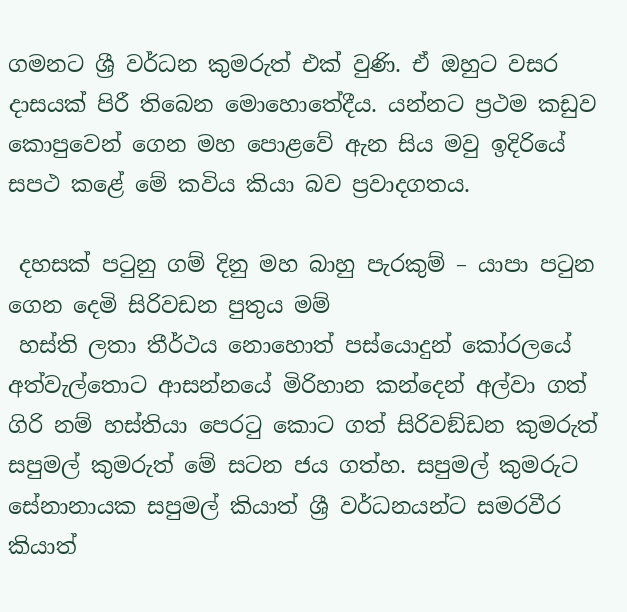ගමනට ශ්‍රී වර්ධන කුමරුත් එක් වුණි. ඒ ඔහුට වසර දාසයක් පිරී තිබෙන මොහොතේදීය. යන්නට ප්‍රථම කඩුව කොපුවෙන් ගෙන මහ පොළවේ ඇන සිය මවු ඉදිරියේ සපථ කළේ මේ කවිය කියා බව ප්‍රවාදගතය.

 දහසක් පටුනු ගම් දිනු මහ බාහු පැරකුම් – යාපා පටුන ගෙන දෙමි සිරිවඩන පුතුය මම්
 හස්ති ලතා තීර්ථය නොහොත් පස්යොදුන් කෝරලයේ අත්වැල්තොට ආසන්නයේ මිරිහාන කන්දෙන් අල්වා ගත් ගිරි නම් හස්තියා පෙරටු කොට ගත් සිරිවඞ්ඩන කුමරුත් සපුමල් කුමරුත් මේ සටන ජය ගත්හ. සපුමල් කුමරුට සේනානායක සපුමල් කියාත් ශ්‍රී වර්ධනයන්ට සමරවීර කියාත්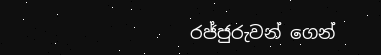රජ්ජුරුවන් ගෙන්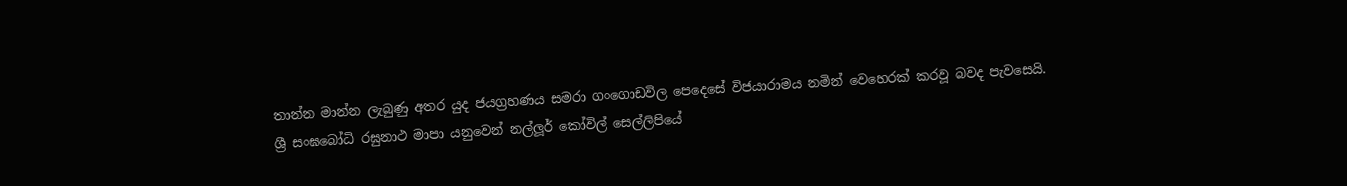තාන්න මාන්න ලැබුණු අතර යුද ජයග්‍රහණය සමරා ගංගොඩවිල පෙදෙසේ විජයාරාමය නමින් වෙහෙරක් කරවූ බවද පැවසෙයි. ශ්‍රී සංඝබෝධි රඝුනාථ මාපා යනුවෙන් නල්ලූර් කෝවිල් සෙල්ලිපියේ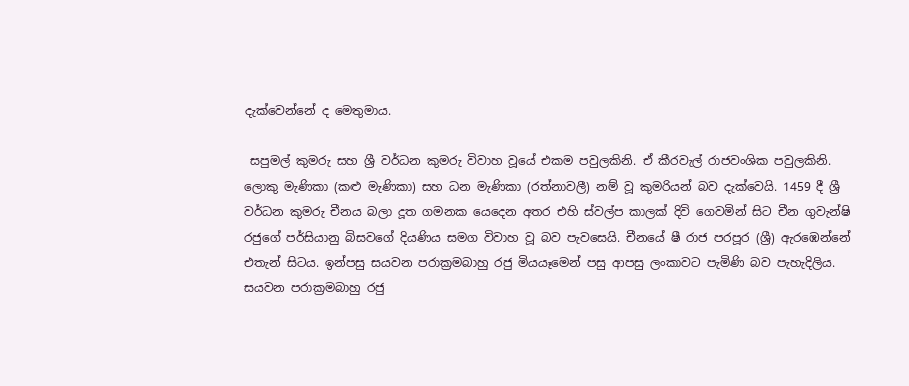දැක්වෙන්නේ ද මෙතුමාය.

 සපුමල් කුමරු සහ ශ්‍රී වර්ධන කුමරු විවාහ වූයේ එකම පවුලකිනි. ඒ කීරවැල් රාජවංශික පවුලකිනි. ලොකු මැණිකා (කළු මැණිකා) සහ ධන මැණිකා (රත්නාවලී) නම් වූ කුමරියන් බව දැක්වෙයි. 1459 දී ශ්‍රී වර්ධන කුමරු චීනය බලා දූත ගමනක යෙදෙන අතර එහි ස්වල්ප කාලක් දිවි ගෙවමින් සිට චීන ගුවැන්ෂි රජුගේ පර්සියානු බිසවගේ දියණිය සමග විවාහ වූ බව පැවසෙයි. චීනයේ ෂී රාජ පරපූර (ශ්‍රී) ඇරඹෙන්නේ එතැන් සිටය. ඉන්පසු සයවන පරාක්‍රමබාහු රජු මියයෑමෙන් පසු ආපසු ලංකාවට පැමිණි බව පැහැදිලිය. සයවන පරාක්‍රමබාහු රජු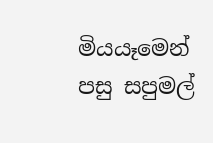මියයෑමෙන් පසු සපුමල්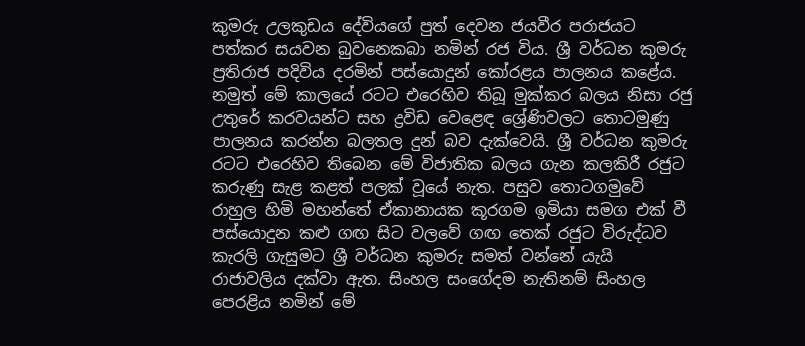කුමරු උලකුඩය දේවියගේ පුත් දෙවන ජයවීර පරාජයට පත්කර සයවන බුවනෙකබා නමින් රජ විය. ශ්‍රී වර්ධන කුමරු ප්‍රතිරාජ පදිවිය දරමින් පස්යොදුන් කෝරළය පාලනය කළේය. නමුත් මේ කාලයේ රටට එරෙහිව තිබූ මුක්කර බලය නිසා රජු උතුරේ කරවයන්ට සහ ද්‍රවිඩ වෙළෙඳ ශ්‍රේණිවලට තොටමුණු පාලනය කරන්න බලතල දුන් බව දැක්වෙයි. ශ්‍රී වර්ධන කුමරු රටට එරෙහිව තිබෙන මේ විජාතික බලය ගැන කලකිරී රජුට කරුණු සැළ කළත් පලක් වූයේ නැත. පසුව තොටගමුවේ රාහුල හිමි මහන්තේ ඒකානායක කූරගම ඉමියා සමග එක් වී පස්යොදුන කළු ගඟ සිට වලවේ ගඟ තෙක් රජුට විරුද්ධව කැරලි ගැසුමට ශ්‍රී වර්ධන කුමරු සමත් වන්නේ යැයි රාජාවලිය දක්වා ඇත. සිංහල සංගේදම නැතිනම් සිංහල පෙරළිය නමින් මේ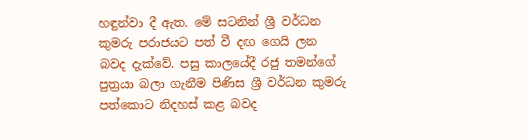හඳුන්වා දී ඇත. මේ සටනින් ශ්‍රී වර්ධන කුමරු පරාජයට පත් වී දඟ ගෙයි ලන බවද දැක්වේ. පසු කාලයේදී රජු තමන්ගේ පුත්‍රයා බලා ගැනීම පිණිස ශ්‍රී වර්ධන කුමරු පත්කොට නිදහස් කළ බවද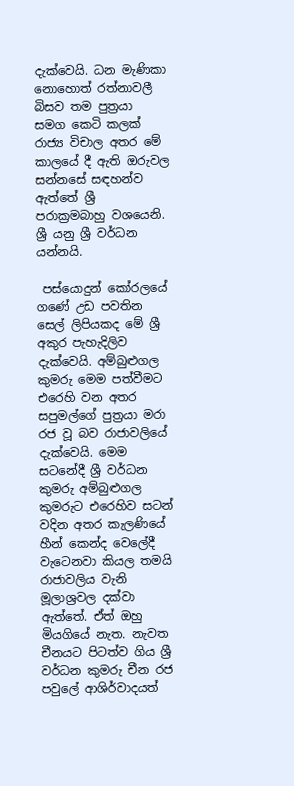දැක්වෙයි. ධන මැණිකා නොහොත් රත්නාවලී බිසව තම පුත්‍රයා සමග කෙටි කලක් රාජ්‍ය විචාල අතර මේ කාලයේ දී ඇති ඔරුවල සන්නසේ සඳහන්ව ඇත්තේ ශ්‍රී පරාක්‍රමබාහු වශයෙනි. ශ්‍රී යනු ශ්‍රී වර්ධන යන්නයි.

 පස්යොදුන් කෝරලයේ ගණේ උඩ පවතින සෙල් ලිපියකද මේ ශ්‍රී අකුර පැහැදිලිව දැක්වෙයි. අම්බුළුගල කුමරු මෙම පත්වීමට එරෙහි වන අතර සපුමල්ගේ පුත්‍රයා මරා රජ වූ බව රාජාවලියේ දැක්වෙයි. මෙම සටනේදී ශ්‍රී වර්ධන කුමරු අම්බුළුගල කුමරුට එරෙහිව සටන් වදින අතර කැලණියේ හීන් කෙන්ද වෙලේදී වැටෙනවා කියල තමයි රාජාවලිය වැනි මූලාශ්‍රවල දක්වා ඇත්තේ. ඒත් ඔහු මියගියේ නැත. නැවත චීනයට පිටත්ව ගිය ශ්‍රී වර්ධන කුමරු චීන රජ පවුලේ ආශිර්වාදයත්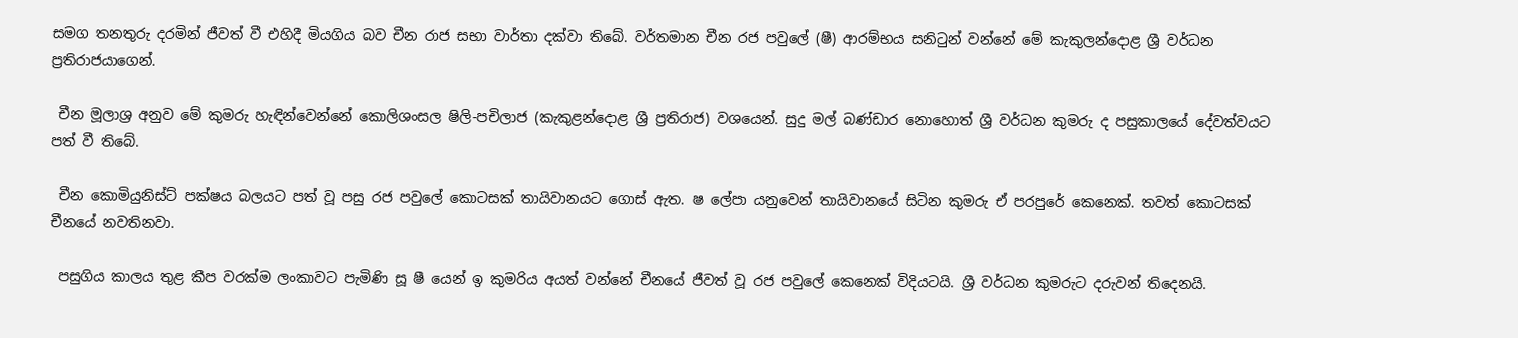සමග තනතුරු දරමින් ජීවත් වී එහිදී මියගිය බව චීන රාජ සභා වාර්තා දක්වා තිබේ. වර්තමාන චීන රජ පවුලේ (ෂී) ආරම්භය සනිටුන් වන්නේ මේ කැකුලන්දොළ ශ්‍රී වර්ධන ප්‍රතිරාජයාගෙන්.

 චීන මූලාශ්‍ර අනුව මේ කුමරු හැඳින්වෙන්නේ කොලිශංසල ෂිලි-පචිලාජ (කැකුළන්දොළ ශ්‍රී ප්‍රතිරාජ) වශයෙන්. සුදු මල් බණ්ඩාර නොහොත් ශ්‍රී වර්ධන කුමරු ද පසුකාලයේ දේවත්වයට පත් වී තිබේ.

 චීන කොමියුනිස්ට් පක්ෂය බලයට පත් වූ පසු රජ පවුලේ කොටසක් තායිවානයට ගොස් ඇත. ෂ ලේපා යනුවෙන් තායිවානයේ සිටින කුමරු ඒ පරපුරේ කෙනෙක්. තවත් කොටසක් චීනයේ නවතිනවා.

 පසුගිය කාලය තුළ කීප වරක්ම ලංකාවට පැමිණි සූ ෂී යෙන් ඉ කුමරිය අයත් වන්නේ චීනයේ ජීවත් වූ රජ පවුලේ කෙනෙක් විදියටයි. ශ්‍රී වර්ධන කුමරුට දරුවන් තිදෙනයි.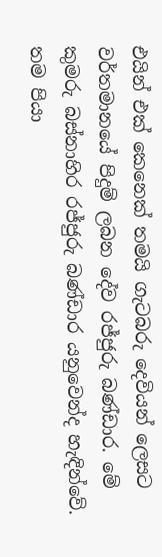එයින් එක් කෙනෙක් තමයි ගැටබරු දෙවියන් ලෙසට වර්තමානයේ පිදුම් ලබන දේව රජ්ජුරු බණ්ඩාර. මේ කුමරු බස්නාහිර රජ්ජුරු බණ්ඩාර යනුවෙන්ද හැඳින්වේ. තම පියා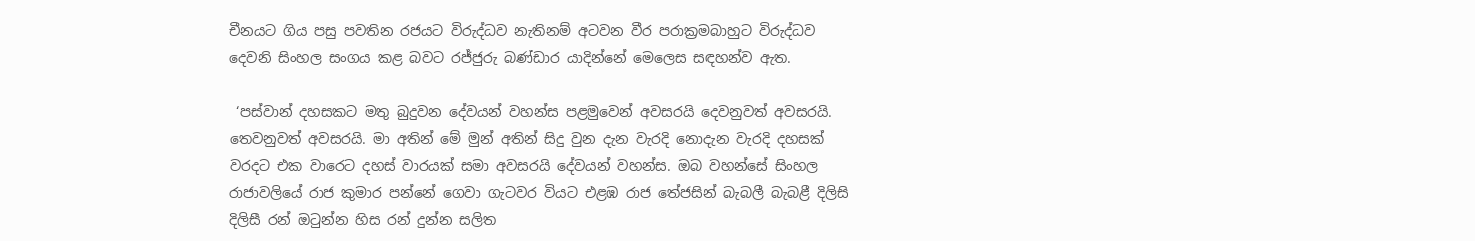චීනයට ගිය පසු පවතින රජයට විරුද්ධව නැතිනම් අටවන වීර පරාක්‍රමබාහුට විරුද්ධව දෙවනි සිංහල සංගය කළ බවට රජ්ජුරු බණ්ඩාර යාදින්නේ මෙලෙස සඳහන්ව ඇත.

 ‘පස්වාන් දහසකට මතු බුදුවන දේවයන් වහන්ස පළමුවෙන් අවසරයි දෙවනුවත් අවසරයි. තෙවනුවත් අවසරයි. මා අතින් මේ මුන් අතින් සිදු වුන දැන වැරදි නොදැන වැරදි දහසක් වරදට එක වාරෙට දහස් වාරයක් සමා අවසරයි දේවයන් වහන්ස. ඔබ වහන්සේ සිංහල රාජාවලියේ රාජ කුමාර පන්නේ ගෙවා ගැටවර වියට එළඹ රාජ තේජසින් බැබලී බැබළී දිලිසි දිලිසී රන් ඔටුන්න හිස රන් දුන්න සලිත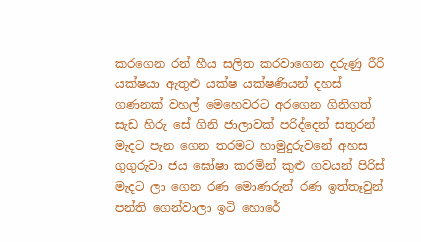කරගෙන රන් හීය සලිත කරවාගෙන දරුණු රීරි යක්ෂයා ඇතුළු යක්ෂ යක්ෂණියන් දහස් ගණනක් වහල් මෙහෙවරට අරගෙන ගිනිගත් සැඩ හිරු සේ ගිනි ජාලාවක් පරිද්දෙන් සතුරන් මැදට පැන ගෙන තරමට හාමුදුරුවනේ අහස ගුගුරුවා ජය ඝෝෂා කරමින් කුළු ගවයන් පිරිස් මැදට ලා ගෙන රණ මොණරුන් රණ ඉත්තෑවුන් පන්ති ගෙන්වාලා ඉටි හොරේ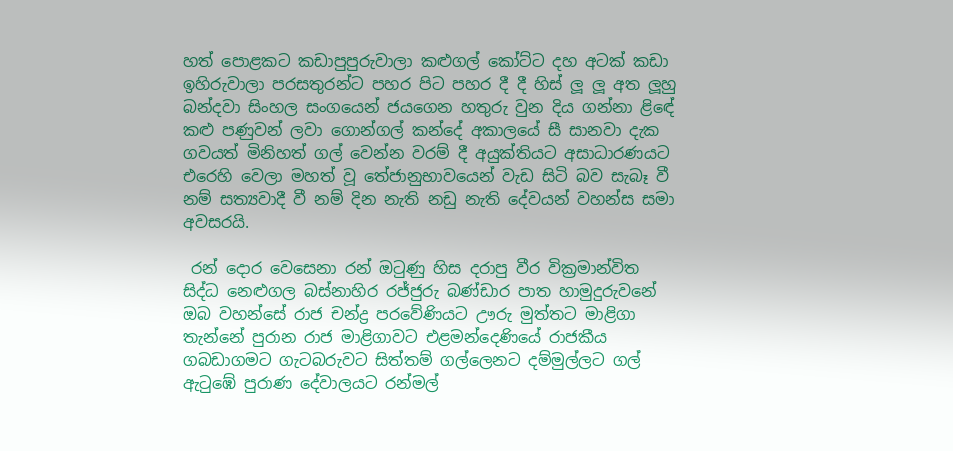හත් පොළකට කඩාපුපුරුවාලා කළුගල් කෝට්ට දහ අටක් කඩා ඉහිරුවාලා පරසතුරන්ට පහර පිට පහර දී දී හිස් ලූ ලූ අත ලූහු බන්දවා සිංහල සංගයෙන් ජයගෙන හතුරු වුන දිය ගන්නා ළිඳේ කළු පණුවන් ලවා ගොන්ගල් කන්දේ අකාලයේ සී සානවා දැක ගවයත් මිනිහත් ගල් වෙන්න වරම් දී අයුක්තියට අසාධාරණයට එරෙහි වෙලා මහත් වූ තේජානුභාවයෙන් වැඩ සිටි බව සැබෑ වී නම් සත්‍යවාදී වී නම් දින නැති නඩු නැති දේවයන් වහන්ස සමා අවසරයි.

 රන් දොර වෙසෙනා රන් ඔටුණු හිස දරාපු වීර වික්‍රමාන්විත සිද්ධ නෙළුගල බස්නාහිර රජ්ජුරු බණ්ඩාර පාත හාමුදුරුවනේ ඔබ වහන්සේ රාජ චන්ද්‍ර පරවේණියට ඌරු මුත්තට මාළිගා තැන්නේ පුරාන රාජ මාළිගාවට එළමන්දෙණියේ රාජකීය ගබඩාගමට ගැටබරුවට සිත්තම් ගල්ලෙනට දම්මුල්ලට ගල් ඇටුඹේ පුරාණ දේවාලයට රන්මල්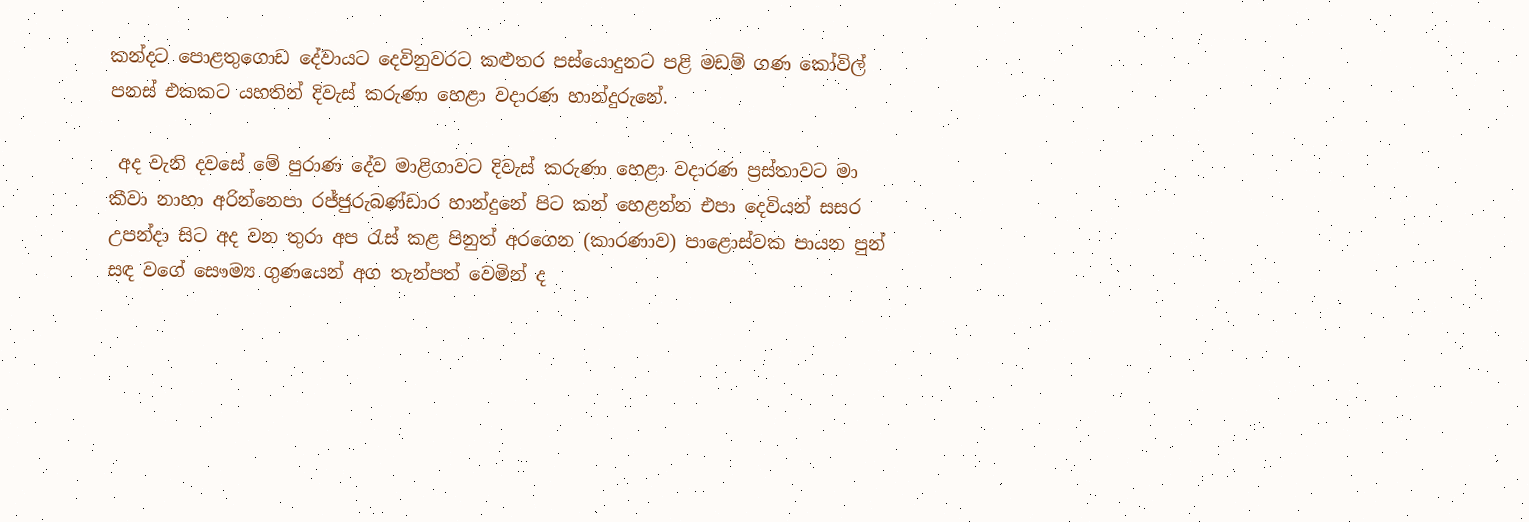කන්දට පොළතුගොඩ දේවායට දෙවිනුවරට කළුතර පස්යොදුනට පළි මඩම් ගණ කෝවිල් පනස් එකකට යහතින් දිවැස් කරුණා හෙළා වදාරණ හාන්දුරුනේ.

 අද වැනි දවසේ මේ පුරාණ දේව මාළිගාවට දිවැස් කරුණා හෙළා වදාරණ ප්‍රස්තාවට මා කීවා නාහා අරින්නෙපා රජ්ජුරුබණ්ඩාර හාන්දුනේ පිට කන් හෙළන්න එපා දෙවියන් සසර උපන්දා සිට අද වන තුරා අප රැස් කළ පිනුත් අරගෙන (කාරණාව) පාළොස්වක පායන පුන් සඳ වගේ සෞම්‍ය ගුණයෙන් අග තැන්පත් වෙමින් ද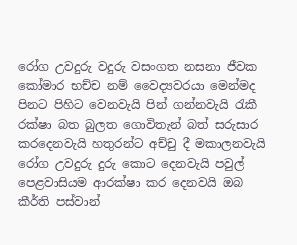රෝග උවදුරු වදුරු වසංගත නසනා ජීවක කෝමාර භච්ච නම් වෛද්‍යවරයා මෙන්මද පිනට පිහිට වෙනවැයි පින් ගන්නවැයි රැකී රක්ෂා බත බුලත ගොවිතැන් බත් සරුසාර කරදෙනවැයි හතුරන්ට අච්චු දී මකාලනවැයි රෝග උවදුරු දුරු කොට දෙනවැයි පවුල් පෙළවාසියම ආරක්ෂා කර දෙනවයි ඔබ කීර්ති පස්වාන්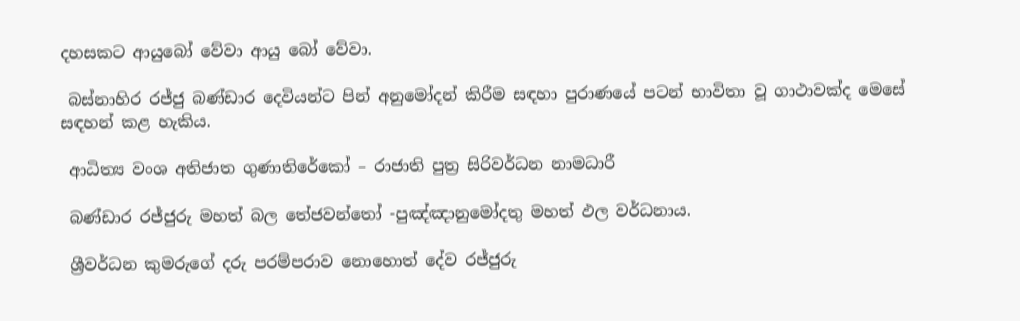දහසකට ආයුබෝ වේවා ආයු බෝ වේවා.

 බස්නාහිර රජ්ජු බණ්ඩාර දෙවියන්ට පින් අනුමෝදන් කිරීම සඳහා පුරාණයේ පටන් භාවිතා වූ ගාථාවක්ද මෙසේ සඳහන් කළ හැකිය.

 ආධිත්‍ය වංශ අතිජාත ගුණාතිරේකෝ – රාජාති පුත්‍ර සිරිවර්ධන නාමධාරී

 බණ්ඩාර රජ්ජුරු මහත් බල තේජවන්තෝ -පුඤ්ඤානුමෝදතු මහත් ඵල වර්ධනාය.

 ශ්‍රීවර්ධන කුමරුගේ දරු පරම්පරාව නොහොත් දේව රජ්ජුරු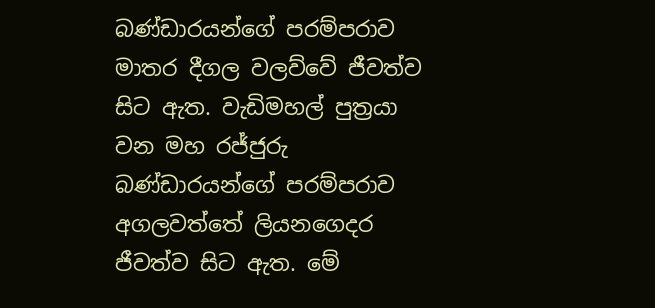බණ්ඩාරයන්ගේ පරම්පරාව මාතර දීගල වලව්වේ ජීවත්ව සිට ඇත. වැඩිමහල් පුත්‍රයා වන මහ රජ්ජුරු බණ්ඩාරයන්ගේ පරම්පරාව අගලවත්තේ ලියනගෙදර ජීවත්ව සිට ඇත. මේ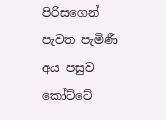පිරිසගෙන් පැවත පැමිණී අය පසුව කෝට්ටේ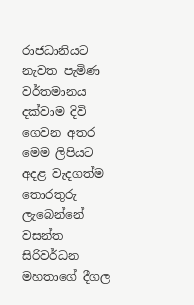රාජධානියට නැවත පැමිණ වර්තමානය දක්වාම දිවි ගෙවන අතර මෙම ලිපියට අදළ වැදගත්ම තොරතුරු ලැබෙන්නේ වසන්ත සිරිවර්ධන මහතාගේ දීගල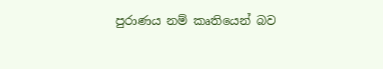පුරාණය නම් කෘතියෙන් බව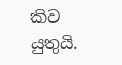කිව යුතුයි.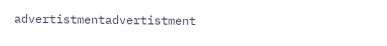advertistmentadvertistment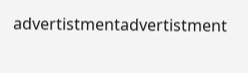advertistmentadvertistment